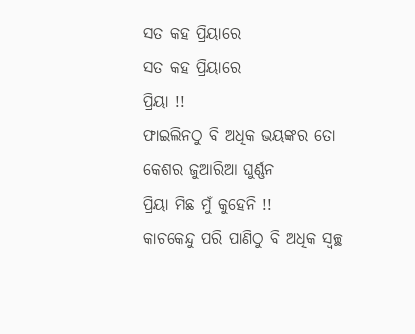ସତ କହ ପ୍ରିୟାରେ
ସତ କହ ପ୍ରିୟାରେ
ପ୍ରିୟା !!
ଫାଇଲିନଠୁ ବି ଅଧିକ ଭୟଙ୍କର ତୋ କେଶର ଜୁଆରିଆ ଘୁର୍ଣ୍ଣନ
ପ୍ରିୟା ମିଛ ମୁଁ କୁହେନି !!
କାଚକେନ୍ଦୁ ପରି ପାଣିଠୁ ବି ଅଧିକ ସ୍ୱଚ୍ଛ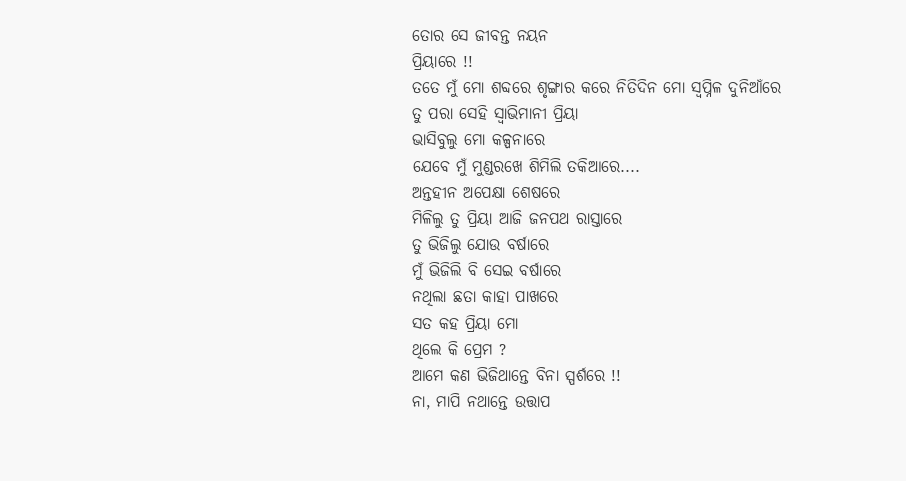ତୋର ସେ ଜୀବନ୍ତ ନୟନ
ପ୍ରିୟାରେ !!
ତତେ ମୁଁ ମୋ ଶବ୍ଦରେ ଶୃଙ୍ଗାର କରେ ନିତିଦିନ ମୋ ସ୍ବପ୍ନିଳ ଦୁନିଆଁରେ
ତୁ ପରା ସେହି ସ୍ଵାଭିମାନୀ ପ୍ରିୟା
ଭାସିବୁଲୁ ମୋ କଳ୍ପନାରେ
ଯେବେ ମୁଁ ମୁଣ୍ଡରଖେ ଶିମିଲି ତକିଆରେ....
ଅନ୍ତହୀନ ଅପେକ୍ଷା ଶେଷରେ
ମିଳିଲୁ ତୁ ପ୍ରିୟା ଆଜି ଜନପଥ ରାସ୍ତାରେ
ତୁ ଭିଜିଲୁ ଯୋଉ ବର୍ଷାରେ
ମୁଁ ଭିଜିଲି ବି ସେଇ ବର୍ଷାରେ
ନଥିଲା ଛତା କାହା ପାଖରେ
ସତ କହ ପ୍ରିୟା ମୋ
ଥିଲେ କି ପ୍ରେମ ?
ଆମେ କଣ ଭିଜିଥାନ୍ତେ ବିନା ସ୍ପର୍ଶରେ !!
ନା, ମାପି ନଥାନ୍ତେ ଉତ୍ତାପ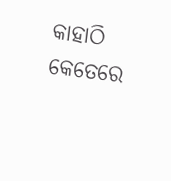କାହାଠି କେତେରେ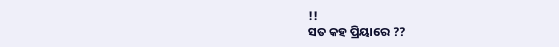!!
ସତ କହ ପ୍ରିୟାରେ ??